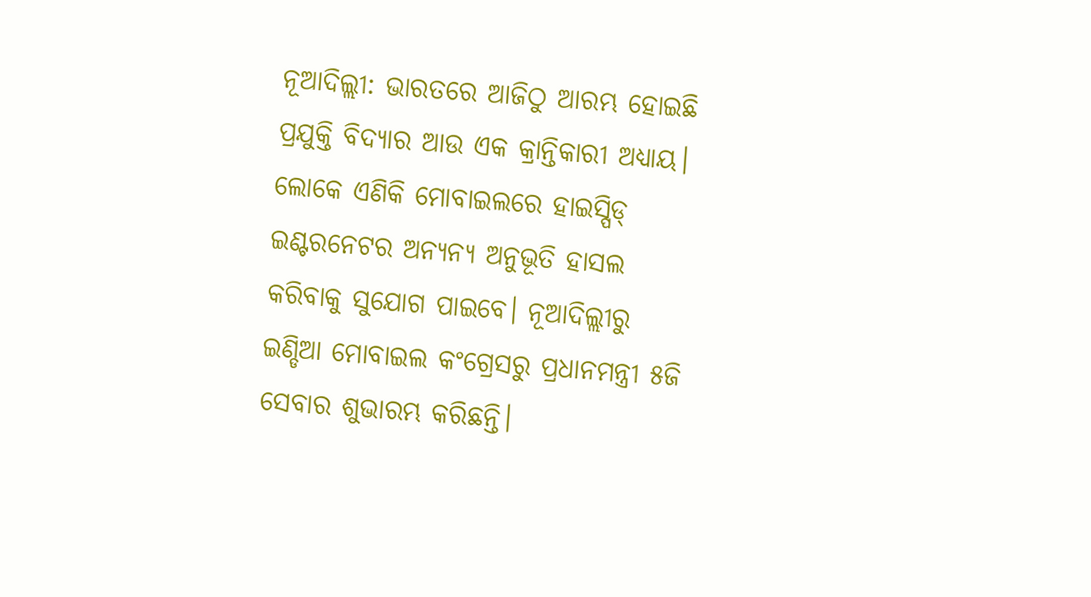ନୂଆଦିଲ୍ଲୀ: ଭାରତରେ ଆଜିଠୁ ଆରମ୍ଭ ହୋଇଛି ପ୍ରଯୁକ୍ତି ବିଦ୍ୟାର ଆଉ ଏକ କ୍ରାନ୍ତିକାରୀ ଅଧ୍ୟାୟ। ଲୋକେ ଏଣିକି ମୋବାଇଲରେ ହାଇସ୍ପିଡ୍ ଇଣ୍ଟରନେଟର ଅନ୍ୟନ୍ୟ ଅନୁଭୂତି ହାସଲ କରିବାକୁ ସୁଯୋଗ ପାଇବେ। ନୂଆଦିଲ୍ଲୀରୁ ଇଣ୍ଡିଆ ମୋବାଇଲ କଂଗ୍ରେସରୁ ପ୍ରଧାନମନ୍ତ୍ରୀ ୫ଜି ସେବାର ଶୁଭାରମ୍ଭ କରିଛନ୍ତି।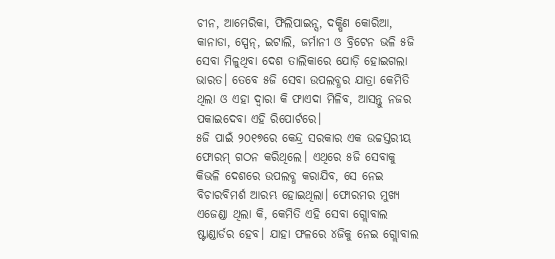ଚୀନ, ଆମେରିକା, ଫିଲିପାଇନ୍ସ, ଦକ୍ଷିଣ କୋରିଆ, କାନାଡା, ସ୍ପେନ୍, ଇଟାଲି, ଜର୍ମାନୀ ଓ ବ୍ରିଟେନ ଭଳି ୫ଜି ସେବା ମିଳୁଥିବା ଦେଶ ତାଲିକାରେ ଯୋଡ଼ି ହୋଇଗଲା ଭାରତ। ତେବେ ୫ଜି ସେବା ଉପଲବ୍ଧର ଯାତ୍ରା କେମିତି ଥିଲା ଓ ଏହା ଦ୍ୱାରା କି ଫାଏଦା ମିଳିବ, ଆସନ୍ତୁ ନଜର ପକାଇଦେବା ଏହି ରିପୋର୍ଟରେ।
୫ଜି ପାଇଁ ୨୦୧୭ରେ କେନ୍ଦ୍ର ସରକାର ଏକ ଉଚ୍ଚସ୍ତରୀୟ ଫୋରମ୍ ଗଠନ କରିଥିଲେ। ଏଥିରେ ୫ଜି ସେବାକୁ କିଭଳି ଦେଶରେ ଉପଲବ୍ଧ କରାଯିବ, ସେ ନେଇ ବିଚାରବିମର୍ଶ ଆରମ୍ଭ ହୋଇଥିଲା। ଫୋରମର ମୁଖ୍ୟ ଏଜେଣ୍ଡା ଥିଲା କି, କେମିତି ଏହି ସେବା ଗ୍ଲୋବାଲ ଷ୍ଟାଣ୍ଡାର୍ଡର ହେବ। ଯାହା ଫଳରେ ୪ଜିକୁ ନେଇ ଗ୍ଲୋବାଲ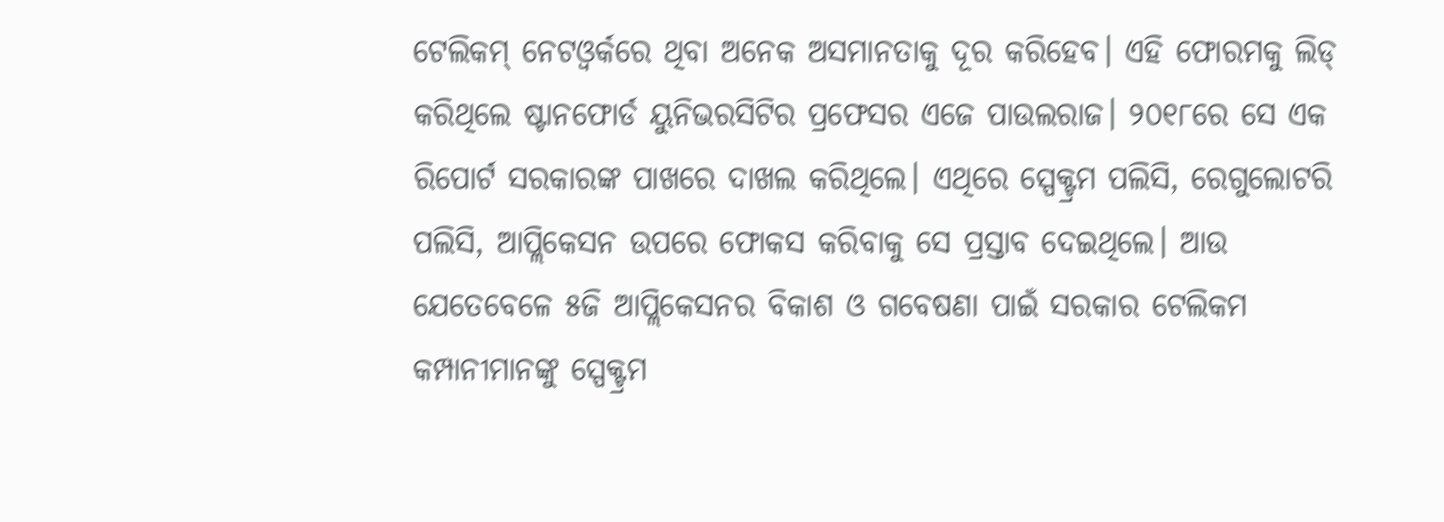ଟେଲିକମ୍ ନେଟଓ୍ୱର୍କରେ ଥିବା ଅନେକ ଅସମାନତାକୁ ଦୂର କରିହେବ। ଏହି ଫୋରମକୁ ଲିଡ୍ କରିଥିଲେ ଷ୍ଟାନଫୋର୍ଡ ୟୁନିଭରସିଟିର ପ୍ରଫେସର ଏଜେ ପାଉଲରାଜ। ୨୦୧୮ରେ ସେ ଏକ ରିପୋର୍ଟ ସରକାରଙ୍କ ପାଖରେ ଦାଖଲ କରିଥିଲେ। ଏଥିରେ ସ୍ପେକ୍ଟ୍ରମ ପଲିସି, ରେଗୁଲୋଟରି ପଲିସି, ଆପ୍ଲିକେସନ ଉପରେ ଫୋକସ କରିବାକୁ ସେ ପ୍ରସ୍ତାବ ଦେଇଥିଲେ। ଆଉ ଯେତେବେଳେ ୫ଜି ଆପ୍ଲିକେସନର ବିକାଶ ଓ ଗବେଷଣା ପାଇଁ ସରକାର ଟେଲିକମ କମ୍ପାନୀମାନଙ୍କୁ ସ୍ପେକ୍ଟ୍ରମ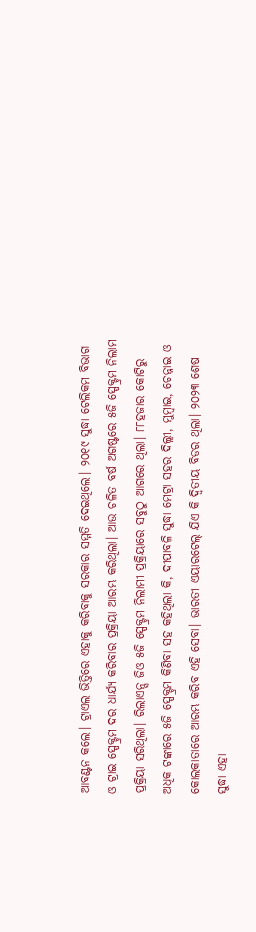ଆବଣ୍ଟନ କଲେ। ଟ୍ରାଏଲ ଭିତ୍ତିରେ ଏହାକୁ କରିବାକୁ ସରକାର ସମ୍ମତି ଦେଇଥିଲେ। ୨୦୧୯ ସୁଦ୍ଧା ଟେଲିକମ ବିଭାଗ ଓ ଟ୍ରାଇ ସ୍ପେକ୍ଟ୍ରମ ଦର ଧାର୍ଯ୍ୟ କରିବାର ପ୍ରକ୍ରିୟା ଆରମ୍ଭ କରିଥିଲା। ଆଉ ଚଳିତ ବର୍ଷ ଅଗଷ୍ଟରେ ୫ଜି ସ୍ପେକ୍ଟ୍ରମ ନିଲାମ ପ୍ରକ୍ରିୟା ସରିଥିଲା। ରିଲାଏନ୍ସ ଜିଓ ୫ଜି ସ୍ପେକ୍ଟ୍ରମ ନିଲାମୀ ପ୍ରକ୍ରିୟାରେ ସବୁଠୁ ଆଗରେ ଥିଲା। ୮୮ହଜାର କୋଟିରୁ ଅଧିକ ଟଙ୍କାରେ ୫ଜି ସ୍ପେକ୍ଟ୍ରମ କିଣିବା ସହ କହିଥିଲା କି, ଦୀପାବଳି ସୁଦ୍ଧା ମେଟ୍ରା ସହର ଦିଲ୍ଲୀ, ମୁମ୍ୱାଇ, ଚେନ୍ନାଇ ଓ କୋଲକାତାରେ ଆରମ୍ଭ କରିବ ଏହି ସେବା। ଭାରତୀ ଏୟାରଟେଲ୍ ଯିଏ କି ଦ୍ୱିତୀୟ ବିଡର ଥିଲା। ୨୦୨୩ ଶେଷ ସୁଦ୍ଧା ଏହା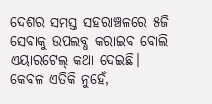ଦେଶର ସମସ୍ତ ସହରାଞ୍ଚଳରେ ୫ଜି ସେବାକୁ ଉପଲବ୍ଧ କରାଇବ ବୋଲି ଏୟାରଟେଲ୍ କଥା ଦେଇଛି। କେବଳ ଏତିକି ନୁହେଁ,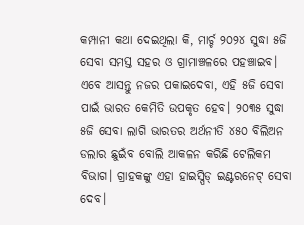କମ୍ପାନୀ କଥା ଦେଇଥିଲା କି, ମାର୍ଚ୍ଚ ୨୦୨୪ ସୁଦ୍ଧା ୫ଜି ସେବା ସମସ୍ତ ସହର ଓ ଗ୍ରାମାଞ୍ଚଳରେ ପହଞ୍ଚାଇବ। ଏବେ ଆସନ୍ତୁ ନଜର ପକାଇଦେବା, ଏହି ୫ଜି ସେବା ପାଇଁ ଭାରତ କେମିତି ଉପକୃତ ହେବ। ୨୦୩୫ ସୁଦ୍ଧା ୫ଜି ସେବା ଲାଗି ଭାରତର ଅର୍ଥନୀତି ୪୫୦ ବିଲିଅନ ଡଲାର ଛୁଇଁବ ବୋଲି ଆକଳନ କରିଛି ଟେଲିକମ ବିଭାଗ। ଗ୍ରାହକଙ୍କୁ ଏହା ହାଇସ୍ପିଡ୍ ଇଣ୍ଟରନେଟ୍ ସେବା ଦେବ।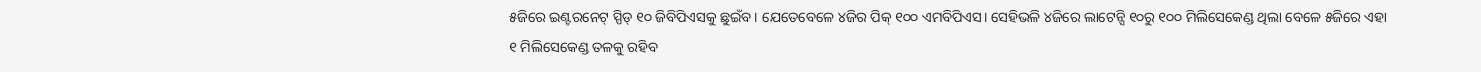୫ଜିରେ ଇଣ୍ଟରନେଟ୍ ସ୍ପିଡ୍ ୧୦ ଜିବିପିଏସକୁ ଛୁଇଁବ। ଯେତେବେଳେ ୪ଜିର ପିକ୍ ୧୦୦ ଏମବିପିଏସ। ସେହିଭଳି ୪ଜିରେ ଲାଟେନ୍ସି ୧୦ରୁ ୧୦୦ ମିଲିସେକେଣ୍ଡ ଥିଲା ବେଳେ ୫ଜିରେ ଏହା ୧ ମିଲିସେକେଣ୍ଡ ତଳକୁ ରହିବ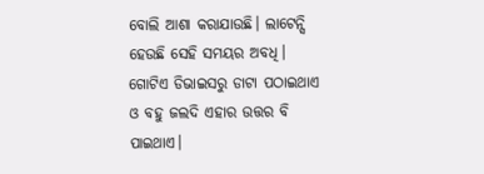ବୋଲି ଆଶା କରାଯାଉଛି। ଲାଟେନ୍ସି ହେଉଛି ସେହି ସମୟର ଅବଧି। ଗୋଟିଏ ଡିଭାଇସରୁ ଡାଟା ପଠାଇଥାଏ ଓ ବହୁ ଜଲଦି ଏହାର ଉତ୍ତର ବି ପାଇଥାଏ।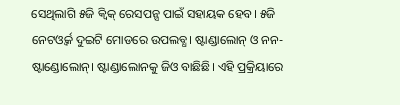ସେଥିଲାଗି ୫ଜି କ୍ୱିକ୍ ରେସପନ୍ସ ପାଇଁ ସହାୟକ ହେବ। ୫ଜି ନେଟଓ୍ୱର୍କ ଦୁଇଟି ମୋଡରେ ଉପଲବ୍ଧ। ଷ୍ଟାଣ୍ଡାଲୋନ୍ ଓ ନନ-ଷ୍ଟାଣ୍ଡୋଲୋନ୍। ଷ୍ଟାଣ୍ଡାଲୋନକୁ ଜିଓ ବାଛିଛି। ଏହି ପ୍ରକ୍ରିୟାରେ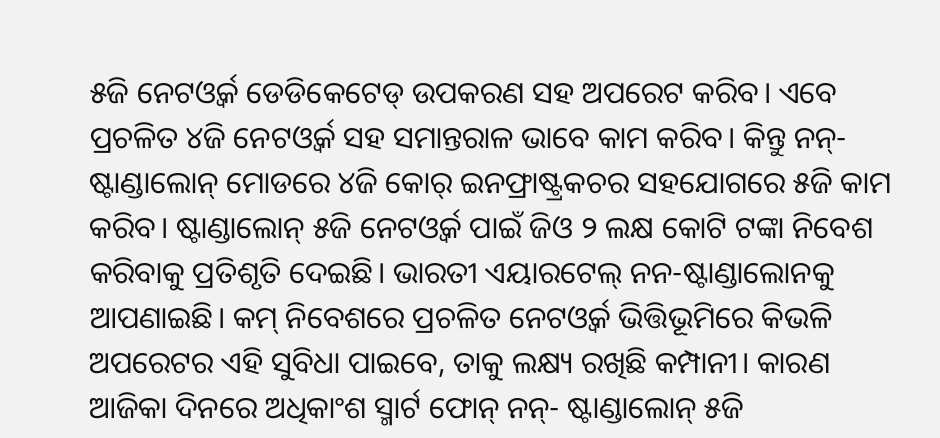୫ଜି ନେଟଓ୍ୱର୍କ ଡେଡିକେଟେଡ୍ ଉପକରଣ ସହ ଅପରେଟ କରିବ। ଏବେ ପ୍ରଚଳିତ ୪ଜି ନେଟଓ୍ୱର୍କ ସହ ସମାନ୍ତରାଳ ଭାବେ କାମ କରିବ। କିନ୍ତୁ ନନ୍-ଷ୍ଟାଣ୍ଡାଲୋନ୍ ମୋଡରେ ୪ଜି କୋର୍ ଇନଫ୍ରାଷ୍ଟ୍ରକଚର ସହଯୋଗରେ ୫ଜି କାମ କରିବ। ଷ୍ଟାଣ୍ଡାଲୋନ୍ ୫ଜି ନେଟଓ୍ୱର୍କ ପାଇଁ ଜିଓ ୨ ଲକ୍ଷ କୋଟି ଟଙ୍କା ନିବେଶ କରିବାକୁ ପ୍ରତିଶୃତି ଦେଇଛି। ଭାରତୀ ଏୟାରଟେଲ୍ ନନ-ଷ୍ଟାଣ୍ଡାଲୋନକୁ ଆପଣାଇଛି। କମ୍ ନିବେଶରେ ପ୍ରଚଳିତ ନେଟଓ୍ୱର୍କ ଭିତ୍ତିଭୂମିରେ କିଭଳି ଅପରେଟର ଏହି ସୁବିଧା ପାଇବେ, ତାକୁ ଲକ୍ଷ୍ୟ ରଖିଛି କମ୍ପାନୀ। କାରଣ ଆଜିକା ଦିନରେ ଅଧିକାଂଶ ସ୍ମାର୍ଟ ଫୋନ୍ ନନ୍- ଷ୍ଟାଣ୍ଡାଲୋନ୍ ୫ଜି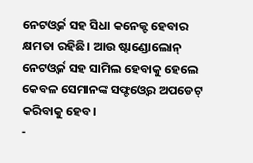ନେଟଓ୍ୱର୍କ ସହ ସିଧା କନେକ୍ଟ ହେବାର କ୍ଷମତା ରହିଛି। ଆଉ ଷ୍ଟାଣ୍ଡୋଲୋନ୍ ନେଟଓ୍ୱର୍କ ସହ ସାମିଲ ହେବାକୁ ହେଲେ କେବଳ ସେମାନଙ୍କ ସଫ୍ଟଓ୍ୱେର ଅପଡେଟ୍ କରିବାକୁ ହେବ।
-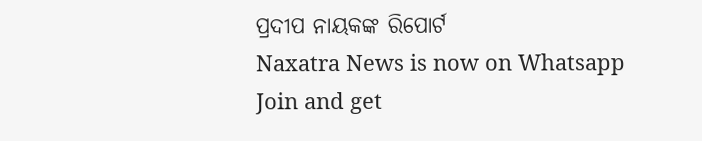ପ୍ରଦୀପ ନାୟକଙ୍କ ରିପୋର୍ଟ
Naxatra News is now on Whatsapp
Join and get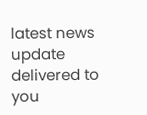latest news update delivered to you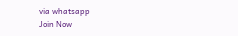via whatsapp
Join Now